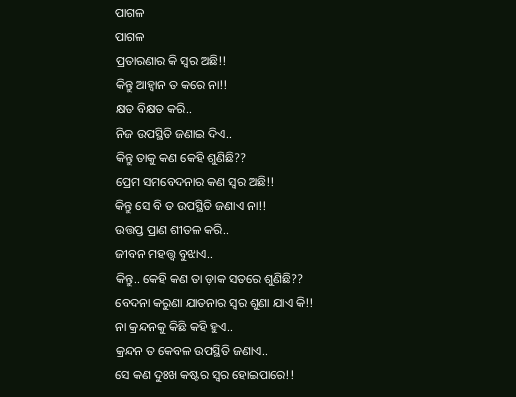ପାଗଳ
ପାଗଳ
ପ୍ରତାରଣାର କି ସ୍ୱର ଅଛି!!
କିନ୍ତୁ ଆହ୍ୱାନ ତ କରେ ନା!!
କ୍ଷତ ବିକ୍ଷତ କରି..
ନିଜ ଉପସ୍ଥିତି ଜଣାଇ ଦିଏ..
କିନ୍ତୁ ତାକୁ କଣ କେହି ଶୁଣିଛି??
ପ୍ରେମ ସମବେଦନାର କଣ ସ୍ୱର ଅଛି!!
କିନ୍ତୁ ସେ ବି ତ ଉପସ୍ଥିତି ଜଣାଏ ନା!!
ଉତ୍ତପ୍ତ ପ୍ରାଣ ଶୀତଳ କରି..
ଜୀବନ ମହତ୍ତ୍ଵ ବୁଝାଏ..
କିନ୍ତୁ.. କେହି କଣ ତା ଡ଼ାକ ସତରେ ଶୁଣିଛି??
ବେଦନା କରୁଣା ଯାତନାର ସ୍ୱର ଶୁଣା ଯାଏ କି!!
ନା କ୍ରନ୍ଦନକୁ କିଛି କହି ହୁଏ..
କ୍ରନ୍ଦନ ତ କେବଳ ଉପସ୍ଥିତି ଜଣାଏ..
ସେ କଣ ଦୁଃଖ କଷ୍ଟର ସ୍ୱର ହୋଇପାରେ!!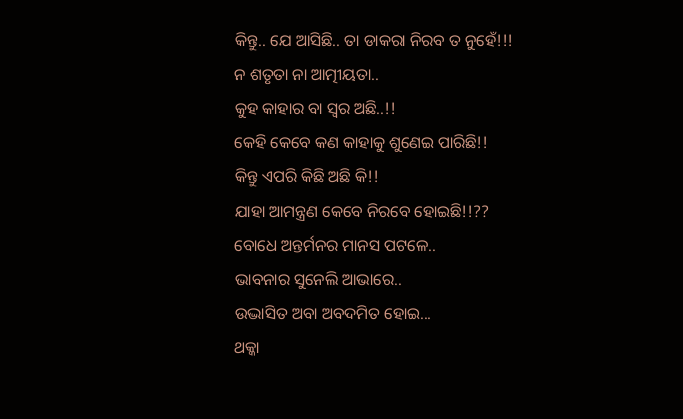କିନ୍ତୁ.. ଯେ ଆସିଛି.. ତା ଡାକରା ନିରବ ତ ନୁହେଁ!!!
ନ ଶତୃତା ନା ଆତ୍ମୀୟତା..
କୁହ କାହାର ବା ସ୍ୱର ଅଛି..!!
କେହି କେବେ କଣ କାହାକୁ ଶୁଣେଇ ପାରିଛି!!
କିନ୍ତୁ ଏପରି କିଛି ଅଛି କି!!
ଯାହା ଆମନ୍ତ୍ରଣ କେବେ ନିରବେ ହୋଇଛି!!??
ବୋଧେ ଅନ୍ତର୍ମନର ମାନସ ପଟଳେ..
ଭାବନାର ସୁନେଲି ଆଭାରେ..
ଉଦ୍ଭାସିତ ଅବା ଅବଦମିତ ହୋଇ...
ଥକ୍କା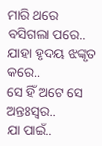ମାରି ଥରେ ବସିଗଲା ପରେ..
ଯାହା ହୃଦୟ ଝଙ୍କୃତ କରେ..
ସେ ହିଁ ଅଟେ ସେ ଅନ୍ତଃସ୍ୱର..
ଯା ପାଇଁ..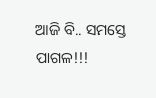ଆଜି ବି.. ସମସ୍ତେ ପାଗଳ!!!